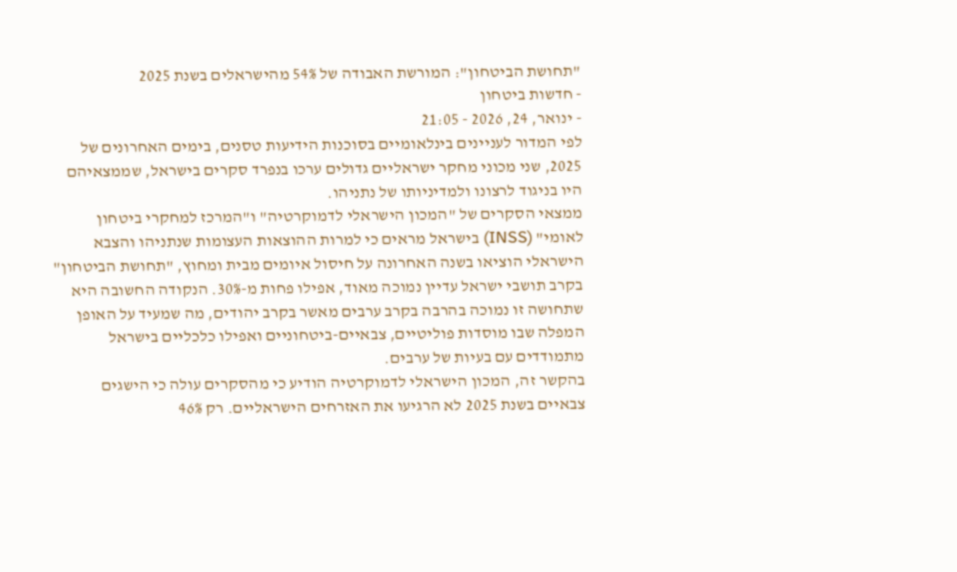"תחושת הביטחון": המורשת האבודה של 54% מהישראלים בשנת 2025
- חדשות ביטחון
- ינואר, 24, 2026 - 21:05
לפי המדור לעניינים בינלאומיים בסוכנות הידיעות טסנים, בימים האחרונים של 2025, שני מכוני מחקר ישראליים גדולים ערכו בנפרד סקרים בישראל, שממצאיהם היו בניגוד לרצונו ולמדיניותו של נתניהו.
ממצאי הסקרים של "המכון הישראלי לדמוקרטיה" ו"המרכז למחקרי ביטחון לאומי" (INSS) בישראל מראים כי למרות ההוצאות העצומות שנתניהו והצבא הישראלי הוציאו בשנה האחרונה על חיסול איומים מבית ומחוץ, "תחושת הביטחון" בקרב תושבי ישראל עדיין נמוכה מאוד, אפילו פחות מ-30%. הנקודה החשובה היא שתחושה זו נמוכה בהרבה בקרב ערבים מאשר בקרב יהודים, מה שמעיד על האופן המפלה שבו מוסדות פוליטיים, צבאיים-ביטחוניים ואפילו כלכליים בישראל מתמודדים עם בעיות של ערבים.
בהקשר זה, המכון הישראלי לדמוקרטיה הודיע כי מהסקרים עולה כי הישגים צבאיים בשנת 2025 לא הרגיעו את האזרחים הישראליים. רק 46%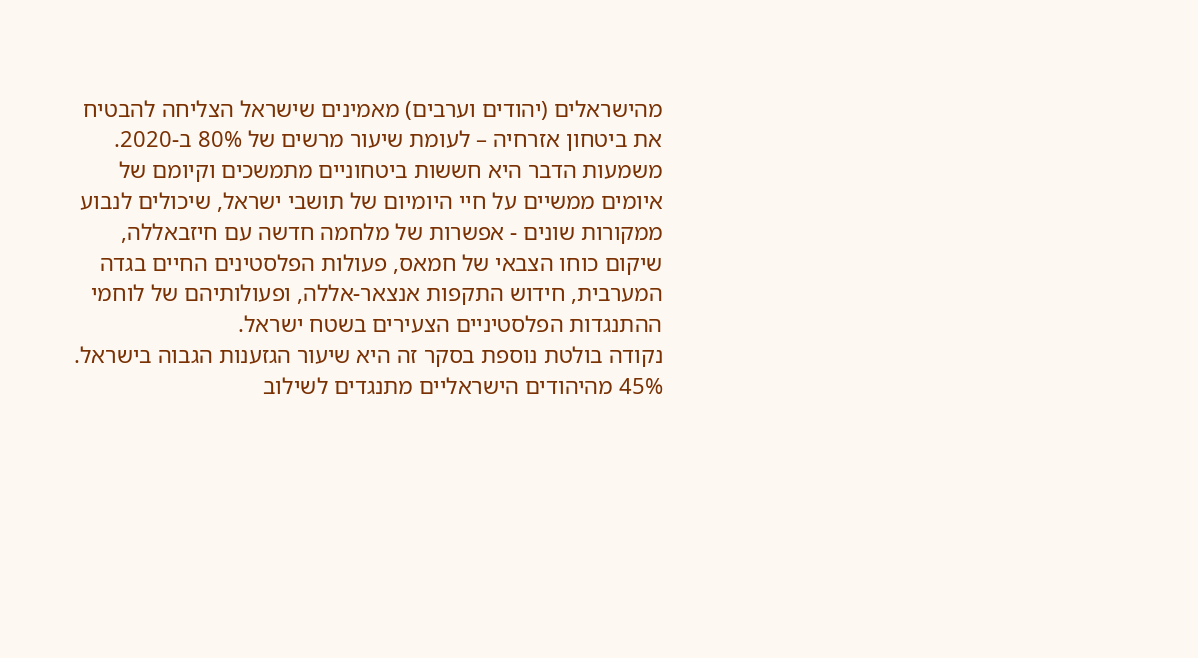מהישראלים (יהודים וערבים) מאמינים שישראל הצליחה להבטיח את ביטחון אזרחיה – לעומת שיעור מרשים של 80% ב-2020. משמעות הדבר היא חששות ביטחוניים מתמשכים וקיומם של איומים ממשיים על חיי היומיום של תושבי ישראל, שיכולים לנבוע ממקורות שונים - אפשרות של מלחמה חדשה עם חיזבאללה, שיקום כוחו הצבאי של חמאס, פעולות הפלסטינים החיים בגדה המערבית, חידוש התקפות אנצאר-אללה, ופעולותיהם של לוחמי ההתנגדות הפלסטיניים הצעירים בשטח ישראל.
נקודה בולטת נוספת בסקר זה היא שיעור הגזענות הגבוה בישראל. 45% מהיהודים הישראליים מתנגדים לשילוב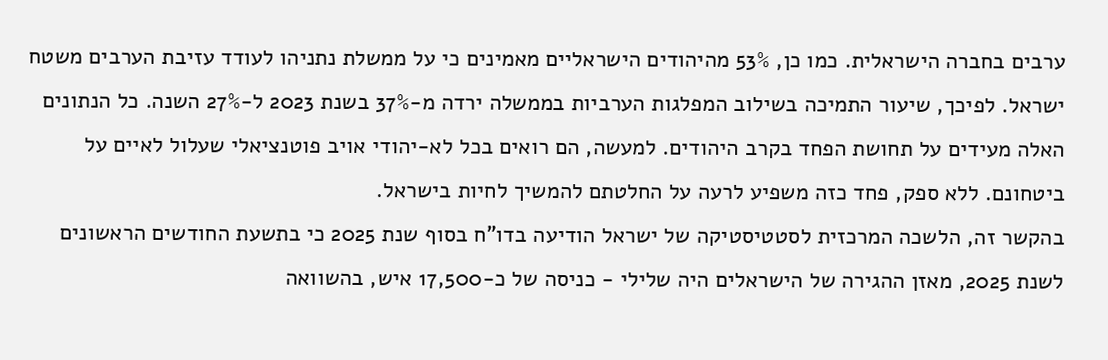ערבים בחברה הישראלית. כמו כן, 53% מהיהודים הישראליים מאמינים כי על ממשלת נתניהו לעודד עזיבת הערבים משטח ישראל. לפיכך, שיעור התמיכה בשילוב המפלגות הערביות בממשלה ירדה מ-37% בשנת 2023 ל-27% השנה. כל הנתונים האלה מעידים על תחושת הפחד בקרב היהודים. למעשה, הם רואים בכל לא-יהודי אויב פוטנציאלי שעלול לאיים על ביטחונם. ללא ספק, פחד כזה משפיע לרעה על החלטתם להמשיך לחיות בישראל.
בהקשר זה, הלשכה המרכזית לסטטיסטיקה של ישראל הודיעה בדו"ח בסוף שנת 2025 כי בתשעת החודשים הראשונים לשנת 2025, מאזן ההגירה של הישראלים היה שלילי - כניסה של כ-17,500 איש, בהשוואה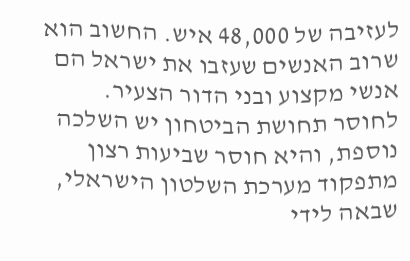לעזיבה של 48,000 איש. החשוב הוא שרוב האנשים שעזבו את ישראל הם אנשי מקצוע ובני הדור הצעיר.
לחוסר תחושת הביטחון יש השלכה נוספת, והיא חוסר שביעות רצון מתפקוד מערכת השלטון הישראלי, שבאה לידי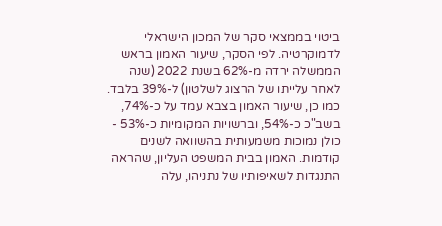ביטוי בממצאי סקר של המכון הישראלי לדמוקרטיה. לפי הסקר, שיעור האמון בראש הממשלה ירדה מ-62% בשנת 2022 (שנה לאחר עלייתו של הרצוג לשלטון) ל-39% בלבד.
כמו כן, שיעור האמון בצבא עמד על כ-74%, בשב"כ כ-54%, וברשויות המקומיות כ-53% - כולן נמוכות משמעותית בהשוואה לשנים קודמות. האמון בבית המשפט העליון, שהראה התנגדות לשאיפותיו של נתניהו, עלה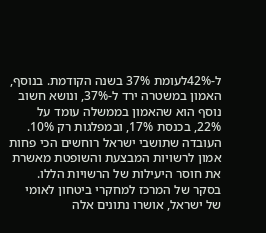ל-42%לעומת 37% בשנה הקודמת. בנוסף, האמון במשטרה ירד ל-37%, ונושא חשוב נוסף הוא שהאמון בממשלה עומד על 22%, בכנסת 17%, ובמפלגות רק 10%. העובדה שתושבי ישראל רוחשים הכי פחות אמון לרשויות המבצעת והשופטת מאשרת את חוסר היעילות של הרשויות הללו.
בסקר של המרכז למחקרי ביטחון לאומי של ישראל, אושרו נתונים אלה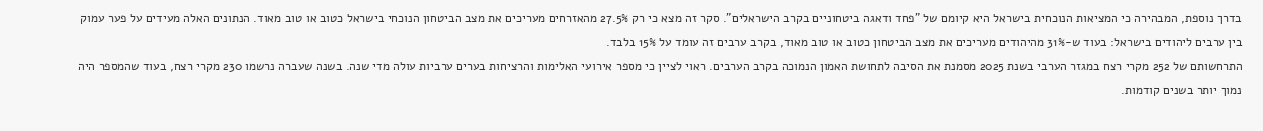בדרך נוספת, המבהירה כי המציאות הנוכחית בישראל היא קיומם של "פחד ודאגה ביטחוניים בקרב הישראלים". סקר זה מצא כי רק 27.5% מהאזרחים מעריכים את מצב הביטחון הנוכחי בישראל כטוב או טוב מאוד. הנתונים האלה מעידים על פער עמוק בין ערבים ליהודים בישראל: בעוד ש-31% מהיהודים מעריכים את מצב הביטחון כטוב או טוב מאוד, בקרב ערבים זה עומד על 15% בלבד.
התרחשותם של 252 מקרי רצח במגזר הערבי בשנת 2025 מסמנת את הסיבה לתחושת האמון הנמוכה בקרב הערבים. ראוי לציין כי מספר אירועי האלימות והרציחות בערים ערביות עולה מדי שנה. בשנה שעברה נרשמו 230 מקרי רצח, בעוד שהמספר היה נמוך יותר בשנים קודמות.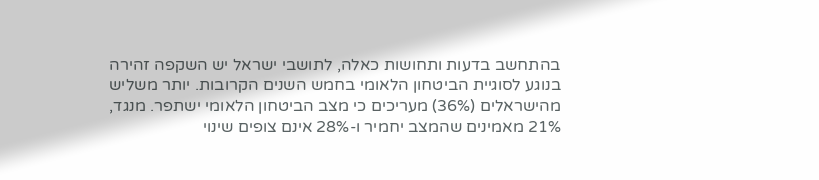בהתחשב בדעות ותחושות כאלה, לתושבי ישראל יש השקפה זהירה בנוגע לסוגיית הביטחון הלאומי בחמש השנים הקרובות. יותר משליש מהישראלים (36%) מעריכים כי מצב הביטחון הלאומי ישתפר. מנגד, 21% מאמינים שהמצב יחמיר ו-28% אינם צופים שינוי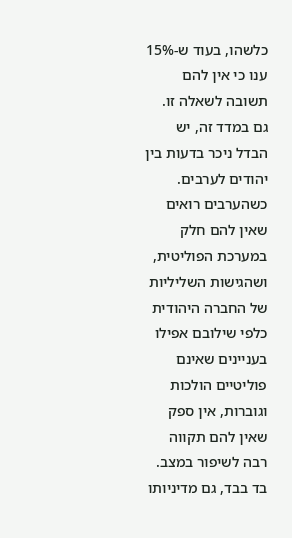כלשהו, בעוד ש-15% ענו כי אין להם תשובה לשאלה זו.
גם במדד זה, יש הבדל ניכר בדעות בין יהודים לערבים. כשהערבים רואים שאין להם חלק במערכת הפוליטית, ושהגישות השליליות של החברה היהודית כלפי שילובם אפילו בעניינים שאינם פוליטיים הולכות וגוברות, אין ספק שאין להם תקווה רבה לשיפור במצב. בד בבד, גם מדיניותו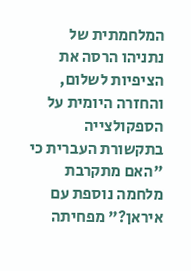המלחמתית של נתניהו הרסה את הציפיות לשלום, והחזרה היומית על הספקולצייה בתקשורת העברית כי "האם מתקרבת מלחמה נוספת עם איראן?" מפחיתה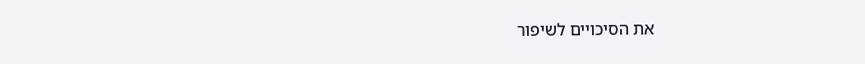את הסיכויים לשיפור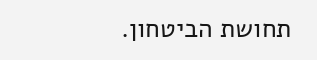תחושת הביטחון.